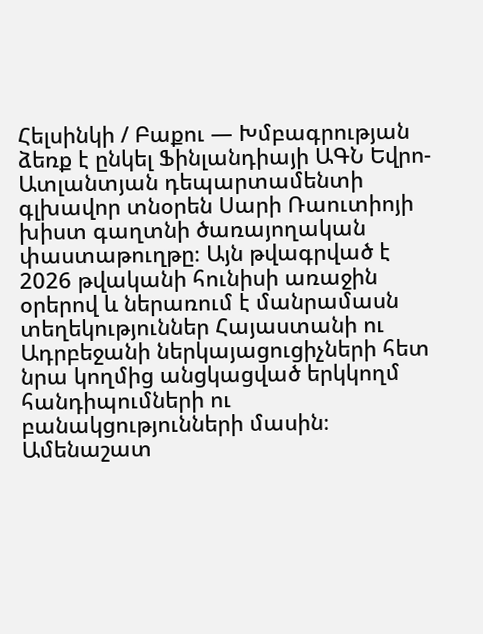Հելսինկի / Բաքու — Խմբագրության ձեռք է ընկել Ֆինլանդիայի ԱԳՆ Եվրո-Ատլանտյան դեպարտամենտի գլխավոր տնօրեն Սարի Ռաուտիոյի խիստ գաղտնի ծառայողական փաստաթուղթը։ Այն թվագրված է 2026 թվականի հունիսի առաջին օրերով և ներառում է մանրամասն տեղեկություններ Հայաստանի ու Ադրբեջանի ներկայացուցիչների հետ նրա կողմից անցկացված երկկողմ հանդիպումների ու բանակցությունների մասին։
Ամենաշատ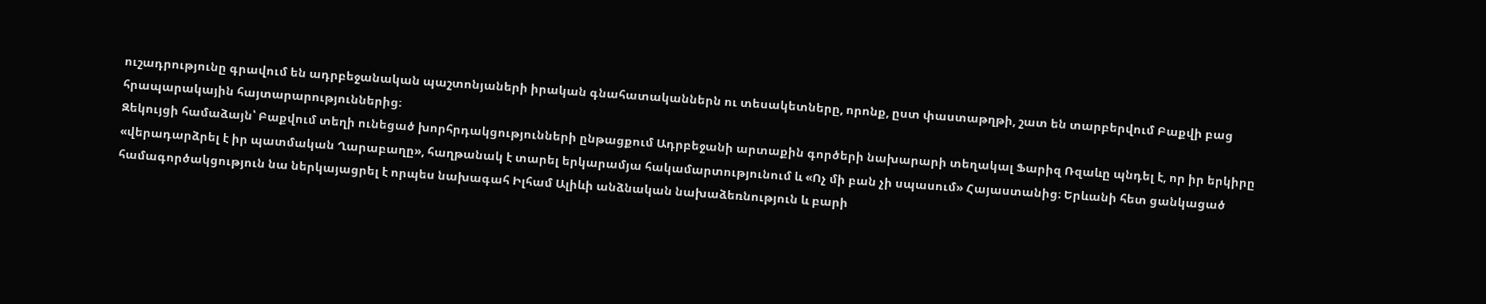ուշադրությունը գրավում են ադրբեջանական պաշտոնյաների իրական գնահատականներն ու տեսակետները, որոնք, ըստ փաստաթղթի, շատ են տարբերվում Բաքվի բաց հրապարակային հայտարարություններից։
Զեկույցի համաձայն՝ Բաքվում տեղի ունեցած խորհրդակցությունների ընթացքում Ադրբեջանի արտաքին գործերի նախարարի տեղակալ Ֆարիզ Ռզաևը պնդել է, որ իր երկիրը «վերադարձրել է իր պատմական Ղարաբաղը», հաղթանակ է տարել երկարամյա հակամարտությունում և «Ոչ մի բան չի սպասում» Հայաստանից։ Երևանի հետ ցանկացած համագործակցություն նա ներկայացրել է որպես նախագահ Իլհամ Ալիևի անձնական նախաձեռնություն և բարի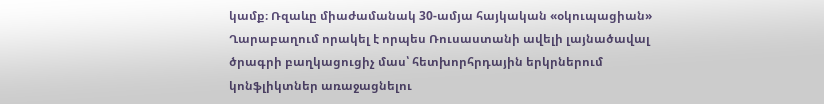կամք։ Ռզաևը միաժամանակ 30-ամյա հայկական «օկուպացիան» Ղարաբաղում որակել է որպես Ռուսաստանի ավելի լայնածավալ ծրագրի բաղկացուցիչ մաս՝ հետխորհրդային երկրներում կոնֆլիկտներ առաջացնելու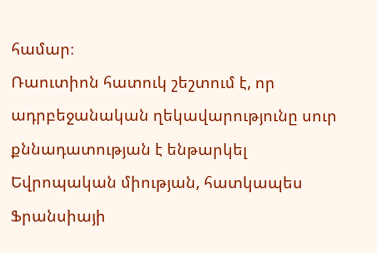համար։
Ռաուտիոն հատուկ շեշտում է, որ ադրբեջանական ղեկավարությունը սուր քննադատության է ենթարկել Եվրոպական միության, հատկապես Ֆրանսիայի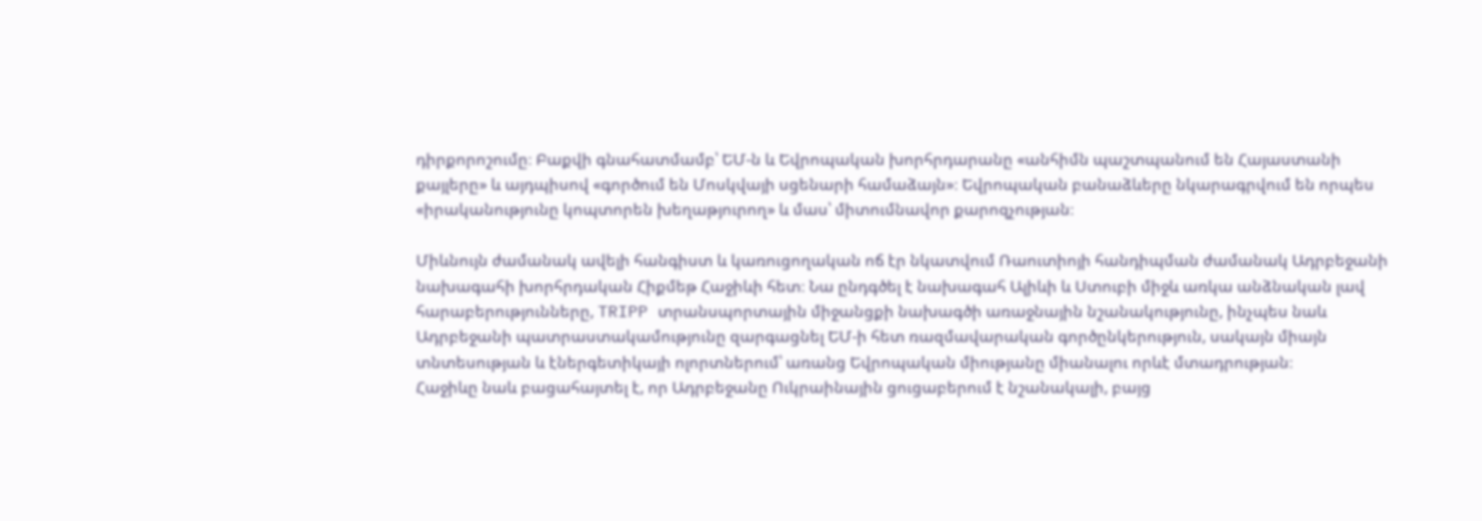դիրքորոշումը։ Բաքվի գնահատմամբ՝ ԵՄ-ն և Եվրոպական խորհրդարանը «անհիմն պաշտպանում են Հայաստանի քայլերը» և այդպիսով «գործում են Մոսկվայի սցենարի համաձայն»։ Եվրոպական բանաձևերը նկարագրվում են որպես «իրականությունը կոպտորեն խեղաթյուրող» և մաս՝ միտումնավոր քարոզչության։

Միևնույն ժամանակ ավելի հանգիստ և կառուցողական ոճ էր նկատվում Ռաուտիոյի հանդիպման ժամանակ Ադրբեջանի նախագահի խորհրդական Հիքմեթ Հաջիևի հետ։ Նա ընդգծել է նախագահ Ալիևի և Ստուբի միջև առկա անձնական լավ հարաբերությունները, TRIPP տրանսպորտային միջանցքի նախագծի առաջնային նշանակությունը, ինչպես նաև Ադրբեջանի պատրաստակամությունը զարգացնել ԵՄ-ի հետ ռազմավարական գործընկերություն, սակայն միայն տնտեսության և էներգետիկայի ոլորտներում՝ առանց Եվրոպական միությանը միանալու որևէ մտադրության։
Հաջիևը նաև բացահայտել է, որ Ադրբեջանը Ուկրաինային ցուցաբերում է նշանակալի, բայց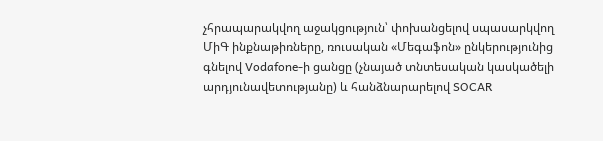չհրապարակվող աջակցություն՝ փոխանցելով սպասարկվող ՄիԳ ինքնաթիռները, ռուսական «Մեգաֆոն» ընկերությունից գնելով Vodafone-ի ցանցը (չնայած տնտեսական կասկածելի արդյունավետությանը) և հանձնարարելով SOCAR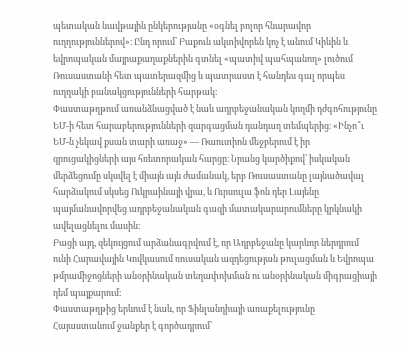պետական նավթային ընկերությանը «օգնել բոլոր հնարավոր ուղղություններով»։ Ընդ որում՝ Բաքուն ակտիվորեն կոչ է անում Կիևին և եվրոպական մայրաքաղաքներին գտնել «պատիվ պահպանող» լուծում Ռուսաստանի հետ պատերազմից և պատրաստ է հանդես գալ որպես ուղղակի բանակցությունների հարթակ։
Փաստաթղթում առանձնացված է նաև ադրբեջանական կողմի դժգոհությունը ԵՄ-ի հետ հարաբերությունների զարգացման դանդաղ տեմպերից։ «Ինչո՞ւ ԵՄ-ն չեկավ քսան տարի առաջ» — Ռաուտիոն մեջբերում է իր զրուցակիցների այս հռետորական հարցը։ Նրանց կարծիքով՝ իսկական մերձեցումը սկսվել է միայն այն ժամանակ, երբ Ռուսաստանը լայնածավալ հարձակում սկսեց Ուկրաինայի վրա, և Ուրսուլա ֆոն դեր Լայենը պայմանավորվեց ադրբեջանական գազի մատակարարումները կրկնակի ավելացնելու մասին։
Բացի այդ, զեկույցում արձանագրվում է, որ Ադրբեջանը կարևոր ներդրում ունի Հարավային Կովկասում ռուսական ազդեցության թուլացման և Եվրոպա թմրամիջոցների անօրինական տեղափոխման ու անօրինական միգրացիայի դեմ պայքարում։
Փաստաթղթից երևում է նաև, որ Ֆինլանդիայի առաքելությունը Հայաստանում ջանքեր է գործադրում՝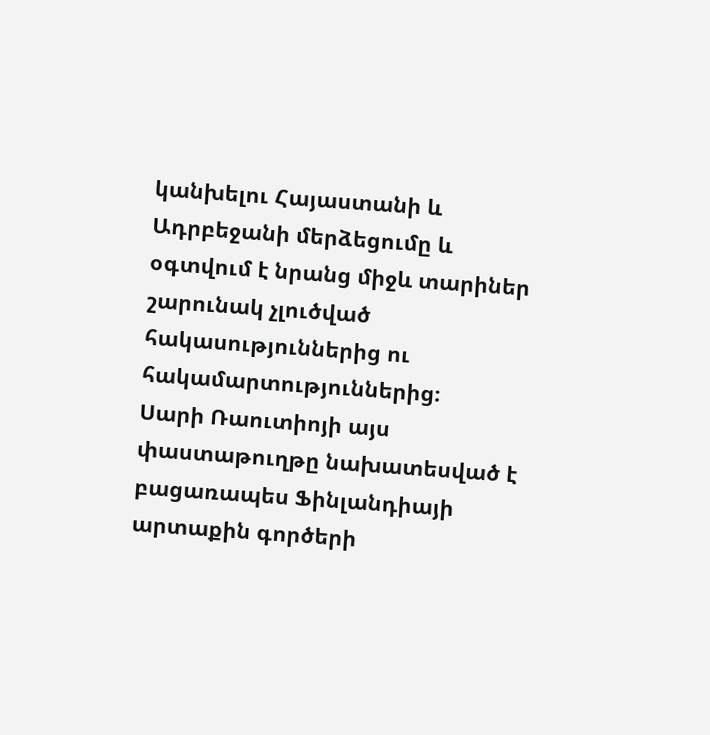կանխելու Հայաստանի և Ադրբեջանի մերձեցումը և օգտվում է նրանց միջև տարիներ շարունակ չլուծված հակասություններից ու հակամարտություններից։
Սարի Ռաուտիոյի այս փաստաթուղթը նախատեսված է բացառապես Ֆինլանդիայի արտաքին գործերի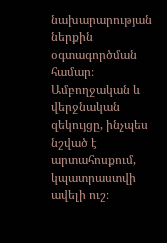նախարարության ներքին օգտագործման համար։ Ամբողջական և վերջնական զեկույցը, ինչպես նշված է արտահոսքում, կպատրաստվի ավելի ուշ։